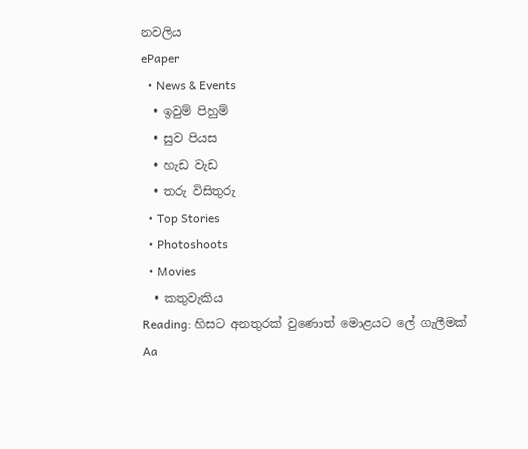නවලිය
ePaper
  • News & Events
  • ඉවුම් පිහුම්
  • සුව පියස
  • හැඩ වැඩ
  • තරු විසිතුරු
  • Top Stories
  • Photoshoots
  • Movies
  • කතුවැකිය
Reading: හිසට අනතුරක් වුණොත් මොළයට ලේ ගැලීමක්
Aa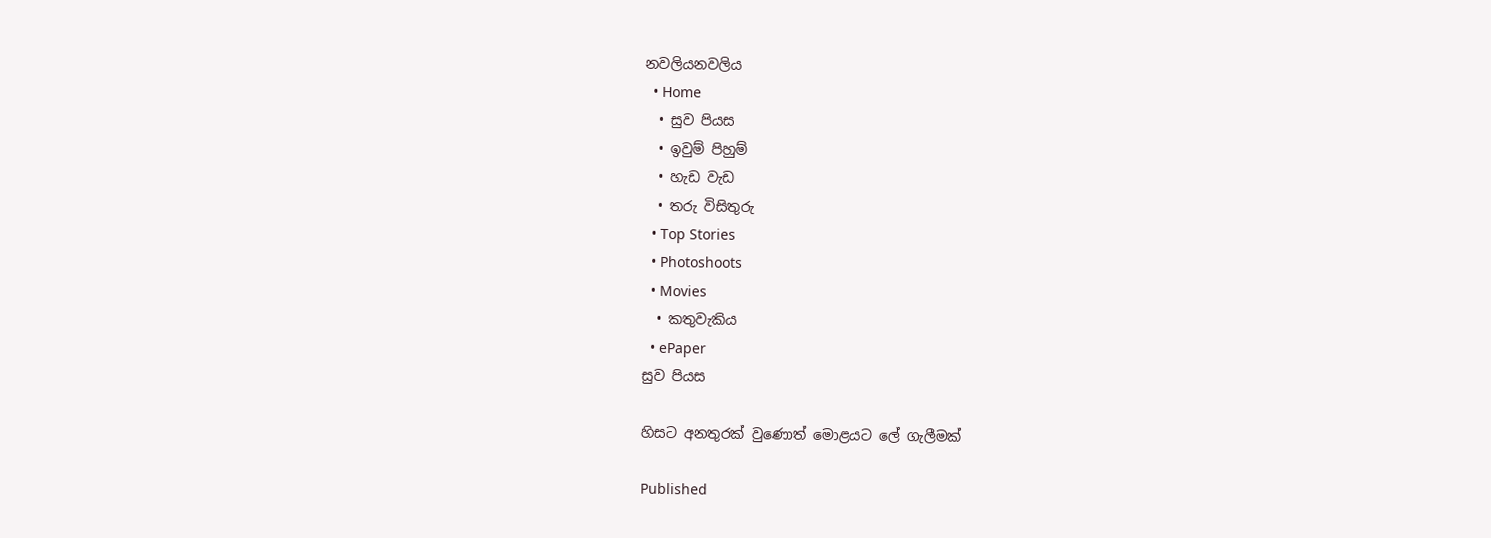නවලියනවලිය
  • Home
  • සුව පියස
  • ඉවුම් පිහුම්
  • හැඩ වැඩ
  • තරු විසිතුරු
  • Top Stories
  • Photoshoots
  • Movies
  • කතුවැකිය
  • ePaper
සුව පියස

හිසට අනතුරක් වුණොත් මොළයට ලේ ගැලීමක්

Published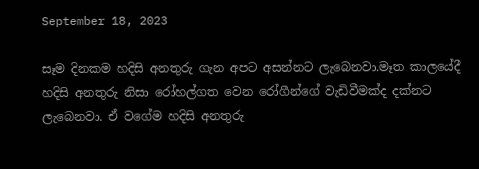September 18, 2023

සෑම දිනකම හදිසි අනතුරු ගැන අපට අසන්නට ලැබෙනවා.මෑත කාලයේදී හදිසි අනතුරු නිසා රෝහල්ගත වෙන රෝගීන්ගේ වැඩිවීමක්ද දක්නට ලැබෙනවා. ඒ වගේම හදිසි අනතුරු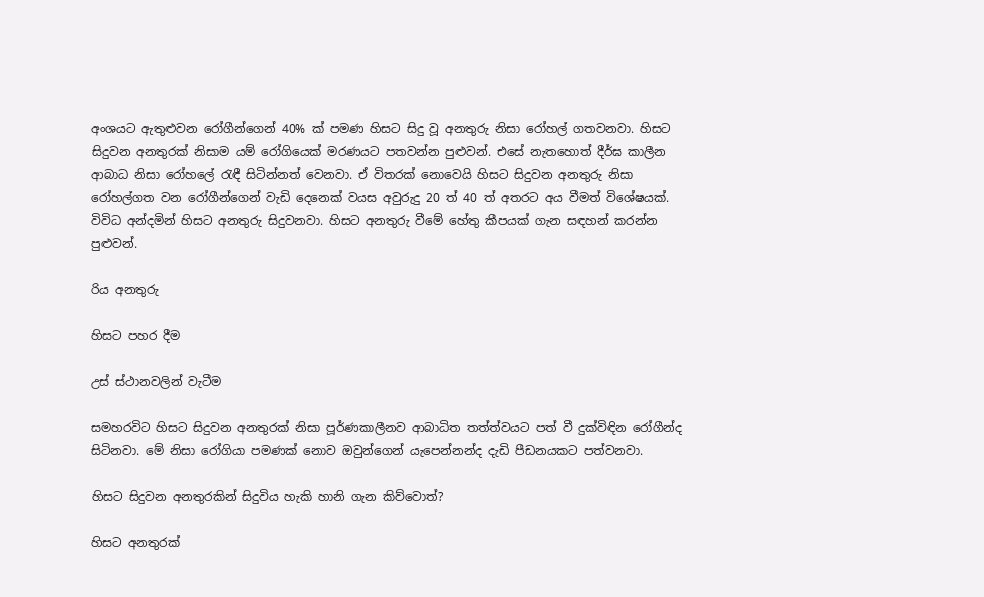අංශයට ඇතුළුවන රෝගීන්ගෙන් 40% ක් පමණ හිසට සිදු වූ අනතුරු නිසා රෝහල් ගතවනවා. හිසට සිදුවන අනතුරක් නිසාම යම් රෝගියෙක් මරණයට පතවන්න පුළුවන්. එසේ නැතහොත් දීර්ඝ කාලීන ආබාධ නිසා රෝහලේ රැඳී සිටින්නත් වෙනවා. ඒ විතරක් නොවෙයි හිසට සිදුවන අනතුරු නිසා රෝහල්ගත වන රෝගීන්ගෙන් වැඩි දෙනෙක් වයස අවුරුදු 20 ත් 40 ත් අතරට අය වීමත් විශේෂයක්. විවිධ අන්දමින් හිසට අනතුරු සිදුවනවා. හිසට අනතුරු වීමේ හේතු කීපයක් ගැන සඳහන් කරන්න පුළුවන්.

රිය අනතුරු

හිසට පහර දීම

උස් ස්ථානවලින් වැටීම

සමහරවිට හිසට සිදුවන අනතුරක් නිසා පූර්ණකාලීනව ආබාධිත තත්ත්වයට පත් වී දුක්විඳින රෝගීන්ද සිටිනවා. මේ නිසා රෝගියා පමණක් නොව ඔවුන්ගෙන් යැපෙන්නන්ද දැඩි පීඩනයකට පත්වනවා.

හිසට සිදුවන අනතුරකින් සිදුවිය හැකි හානි ගැන කිව්වොත්?

හිසට අනතුරක්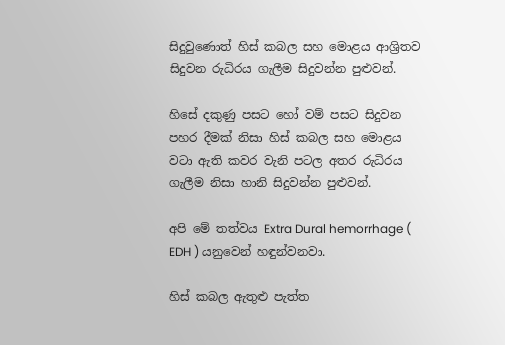සිදුවුණොත් හිස් කබල සහ මොළය ආශ්‍රිතව සිදුවන රුධිරය ගැලීම සිදුවන්න පුළුවන්.

හිසේ දකුණු පසට හෝ වම් පසට සිදුවන පහර දීමක් නිසා හිස් කබල සහ මොළය වටා ඇති කවර වැනි පටල අතර රුධිරය ගැලීම නිසා හානි සිදුවන්න පුළුවන්.

අපි මේ තත්වය Extra Dural hemorrhage ( EDH ) යනුවෙන් හඳුන්වනවා.

හිස් කබල ඇතුළු පැත්ත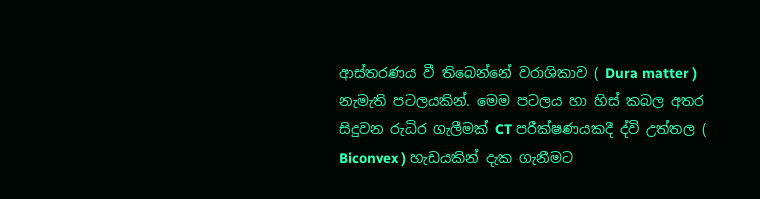ආස්තරණය වී තිබෙන්නේ වරාශිකාව ( Dura matter ) නැමැති පටලයකින්. මෙම පටලය හා හිස් කබල අතර සිදුවන රුධිර ගැලීමක් CT පරීක්ෂණයකදී ද්වි උත්තල ( Biconvex ) හැඩයකින් දැක ගැනීමට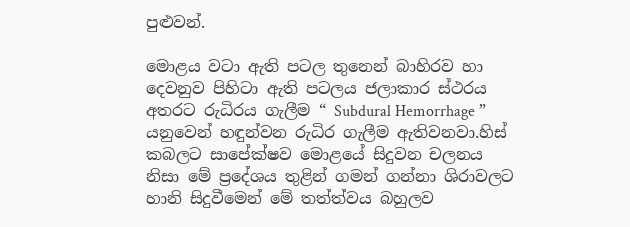පුළුවන්.

මොළය වටා ඇති පටල තුනෙන් බාහිරව හා දෙවනුව පිහිටා ඇති පටලය ජලාකාර ස්ථරය අතරට රුධිරය ගැලීම “ Subdural Hemorrhage ” යනුවෙන් හඳුන්වන රුධිර ගැලීම ඇතිවනවා.හිස් කබලට සාපේක්ෂව මොළයේ සිදුවන චලනය නිසා මේ ප්‍රදේශය තුළින් ගමන් ගන්නා ශිරාවලට හානි සිදුවීමෙන් මේ තත්ත්වය බහුලව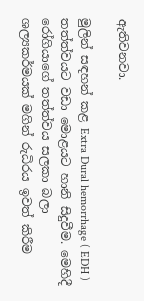ඇතිවනවා.

මුලින් සඳහන් කළ Extra Dural hemorrhage ( EDH )  තත්ත්වයට වඩා මොළයට හානි සිදුවීම. මෙහිදී රෝගියාගේ තත්ත්වය සලකා බලා ශල්‍යකර්මයක් මගින් රුධිරය ඉවත් කිරීම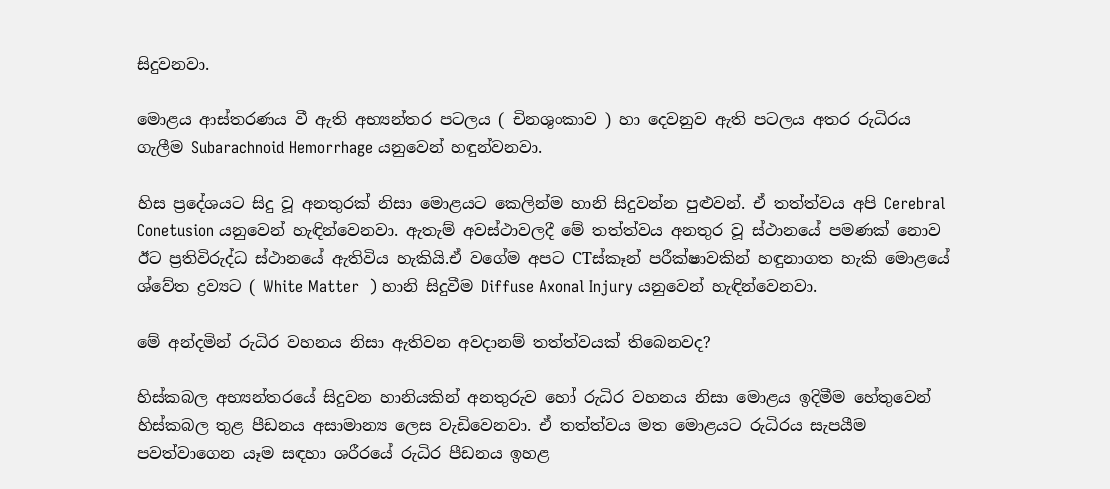සිදුවනවා.

මොළය ආස්තරණය වී ඇති අභ්‍යන්තර පටලය ( චිනශුංකාව ) හා දෙවනුව ඇති පටලය අතර රුධිරය ගැලීම Subarachnoid Hemorrhage යනුවෙන් හඳුන්වනවා.

හිස ප්‍රදේශයට සිදු වූ අනතුරක් නිසා මොළයට කෙලින්ම හානි සිදුවන්න පුළුවන්. ඒ තත්ත්වය අපි Cerebral Conetusion යනුවෙන් හැඳින්වෙනවා. ඇතැම් අවස්ථාවලදී මේ තත්ත්වය අනතුර වූ ස්ථානයේ පමණක් නොව ඊට ප්‍රතිවිරුද්ධ ස්ථානයේ ඇතිවිය හැකියි.ඒ වගේම අපට CTස්කෑන් පරීක්ෂාවකින් හඳුනාගත හැකි මොළයේ ශ්වේත ද්‍රව්‍යට ( White Matter  ) හානි සිදුවීම Diffuse Axonal Injury යනුවෙන් හැඳින්වෙනවා.

මේ අන්දමින් රුධිර වහනය නිසා ඇතිවන අවදානම් තත්ත්වයක් තිබෙනවද?

හිස්කබල අභ්‍යන්තරයේ සිදුවන හානියකින් අනතුරුව හෝ රුධිර වහනය නිසා මොළය ඉදිමීම හේතුවෙන් හිස්කබල තුළ පීඩනය අසාමාන්‍ය ලෙස වැඩිවෙනවා. ඒ තත්ත්වය මත මොළයට රුධිරය සැපයීම පවත්වාගෙන යෑම සඳහා ශරීරයේ රුධිර පීඩනය ඉහළ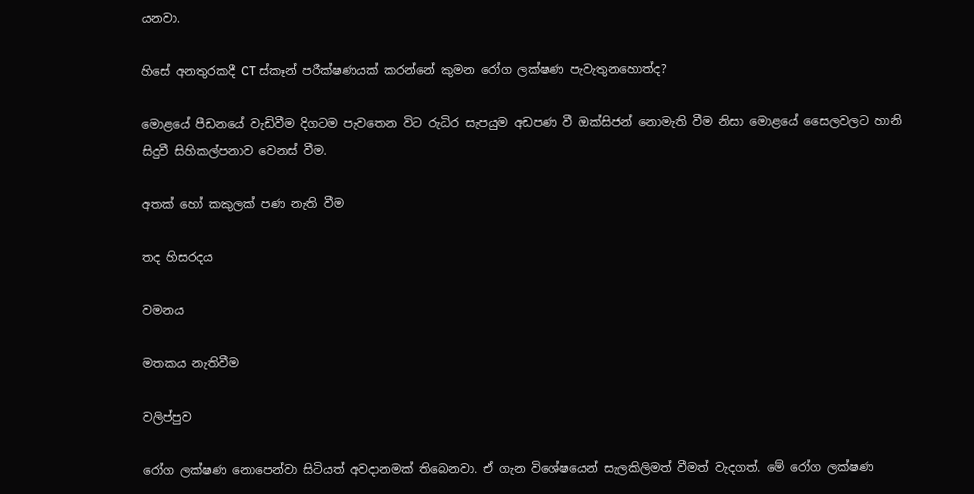යනවා.

හිසේ අනතුරකදී CT ස්කෑන් පරීක්ෂණයක් කරන්නේ කුමන රෝග ලක්ෂණ පැවැතුනහොත්ද?

මොළයේ පීඩනයේ වැඩිවීම දිගටම පැවතෙන විට රුධිර සැපයුම අඩපණ වී ඔක්සිජන් නොමැති වීම නිසා මොළයේ සෛලවලට හානි සිදුවී සිහිකල්පනාව වෙනස් වීම.

අතක් හෝ කකුලක් පණ නැති වීම

තද හිසරදය

වමනය

මතකය නැතිවීම

වලිප්පුව

රෝග ලක්ෂණ නොපෙන්වා සිටියත් අවදානමක් තිබෙනවා. ඒ ගැන විශේෂයෙන් සැලකිලිමත් වීමත් වැදගත්. මේ රෝග ලක්ෂණ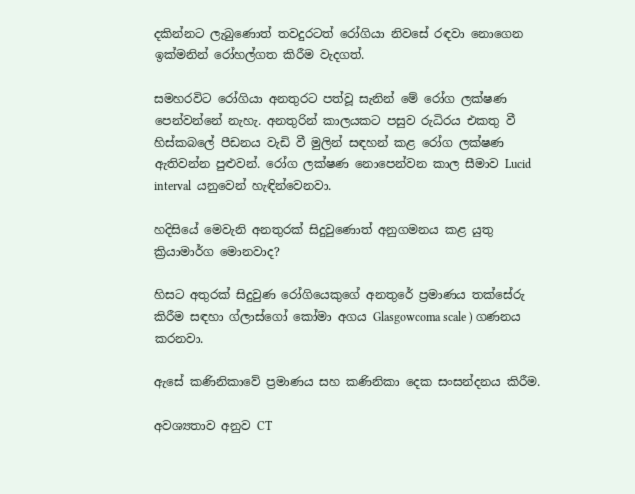දකින්නට ලැබුණොත් තවදුරටත් රෝගියා නිවසේ රඳවා නොගෙන ඉක්මනින් රෝහල්ගත කිරීම වැදගත්.

සමහරවිට රෝගියා අනතුරට පත්වූ සැනින් මේ රෝග ලක්ෂණ පෙන්වන්නේ නැහැ. අනතුරින් කාලයකට පසුව රුධිරය එකතු වී හිස්කබලේ පීඩනය වැඩි වී මුලින් සඳහන් කළ රෝග ලක්ෂණ ඇතිවන්න පුළුවන්. රෝග ලක්ෂණ නොපෙන්වන කාල සීමාව Lucid interval  යනුවෙන් හැඳින්වෙනවා.

හදිසියේ මෙවැනි අනතුරක් සිදුවුණොත් අනුගමනය කළ යුතු ක්‍රියාමාර්ග මොනවාද?

හිසට අතුරක් සිදුවුණ රෝගියෙකුගේ අනතුරේ ප්‍රමාණය තක්සේරු කිරීම සඳහා ග්ලාස්ගෝ කෝමා අගය Glasgowcoma scale ) ගණනය කරනවා.

ඇසේ කණිනිකාවේ ප්‍රමාණය සහ කණිනිකා දෙක සංසන්දනය කිරීම.

අවශ්‍යතාව අනුව CT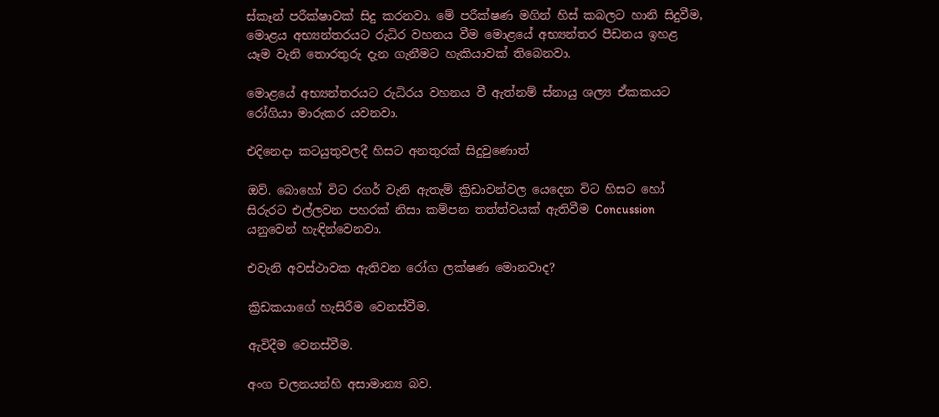ස්කෑන් පරීක්ෂාවක් සිදු කරනවා. මේ පරීක්ෂණ මගින් හිස් කබලට හානි සිදුවීම, මොළය අභ්‍යන්තරයට රුධිර වහනය වීම මොළයේ අභ්‍යන්තර පීඩනය ඉහළ යෑම වැනි තොරතුරු දැන ගැනීමට හැකියාවක් තිබෙනවා.

මොළයේ අභ්‍යන්තරයට රුධිරය වහනය වී ඇත්නම් ස්නායු ශල්‍ය ඒකකයට රෝගියා මාරුකර යවනවා.

එදිනෙදා කටයුතුවලදී හිසට අනතුරක් සිදුවුණොත්

ඔව්. බොහෝ විට රගර් වැනි ඇතැම් ක්‍රිඩාවන්වල යෙදෙන විට හිසට හෝ සිරුරට එල්ලවන පහරක් නිසා කම්පන තත්ත්වයක් ඇතිවීම Concussion යනුවෙන් හැඳින්වෙනවා.

එවැනි අවස්ථාවක ඇතිවන රෝග ලක්ෂණ මොනවාද?

ක්‍රිඩකයාගේ හැසිරීම වෙනස්වීම.

ඇවිදීම වෙනස්වීම.

අංග චලනයන්හි අසාමාන්‍ය බව.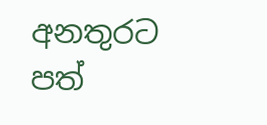අනතුරට පත්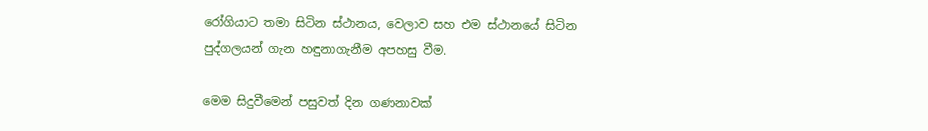රෝගියාට තමා සිටින ස්ථානය, වෙලාව සහ එම ස්ථානයේ සිටින පුද්ගලයන් ගැන හඳුනාගැනීම අපහසු වීම.

මෙම සිදුවීමෙන් පසුවත් දින ගණනාවක්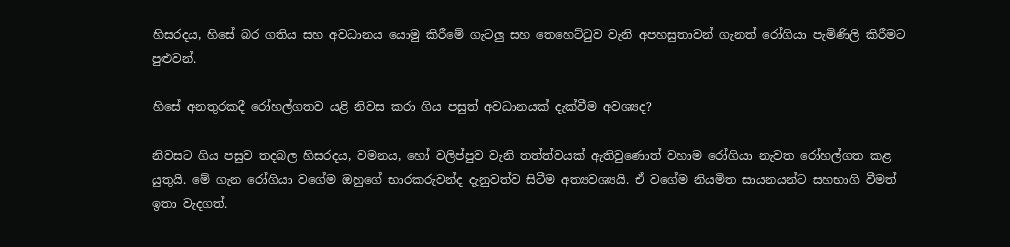හිසරදය, හිසේ බර ගතිය සහ අවධානය යොමු කිරීමේ ගැටලු සහ තෙහෙට්ටුව වැනි අපහසුතාවන් ගැනත් රෝගියා පැමිණිලි කිරීමට පුළුවන්.

හිසේ අනතුරකදී රෝහල්ගතව යළි නිවස කරා ගිය පසුත් අවධානයක් දැක්වීම අවශ්‍යද?

නිවසට ගිය පසුව තදබල හිසරදය, වමනය, හෝ වලිප්පුව වැනි තත්ත්වයක් ඇතිවුණොත් වහාම රෝගියා නැවත රෝහල්ගත කළ යුතුයි. මේ ගැන රෝගියා වගේම ඔහුගේ භාරකරුවන්ද දැනුවත්ව සිටීම අත්‍යවශ්‍යයි. ඒ වගේම නියමිත සායනයන්ට සහභාගි වීමත් ඉතා වැදගත්.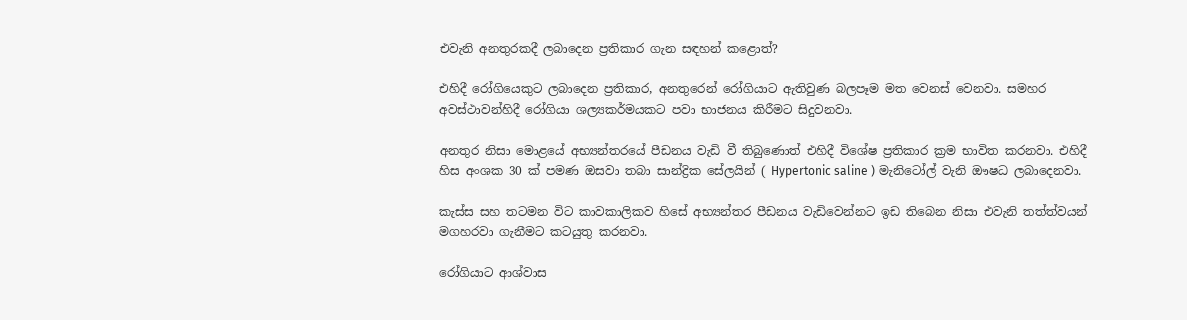එවැනි අනතුරකදී ලබාදෙන ප්‍රතිකාර ගැන සඳහන් කළොත්?

එහිදී රෝගියෙකුට ලබාදෙන ප්‍රතිකාර, අනතුරෙන් රෝගියාට ඇතිවුණ බලපෑම මත වෙනස් වෙනවා. සමහර අවස්ථාවන්හිදී රෝගියා ශල්‍යකර්මයකට පවා භාජනය කිරීමට සිදුවනවා.

අනතුර නිසා මොළයේ අභ්‍යන්තරයේ පීඩනය වැඩි වී තිබුණොත් එහිදී විශේෂ ප්‍රතිකාර ක්‍රම භාවිත කරනවා. එහිදී හිස අංශක 30 ක් පමණ ඔසවා තබා සාන්ද්‍රික සේලයින් ( Hypertonic saline ) මැනිටෝල් වැනි ඖෂධ ලබාදෙනවා.

කැස්ස සහ තටමන විට කාවකාලිකව හිසේ අභ්‍යන්තර පීඩනය වැඩිවෙන්නට ඉඩ තිබෙන නිසා එවැනි තත්ත්වයන් මගහරවා ගැනීමට කටයුතු කරනවා.

රෝගියාට ආශ්වාස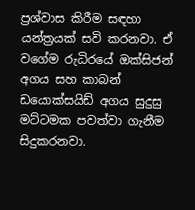ප්‍රශ්වාස කිරීම සඳහා යන්ත්‍රයක් සවි කරනවා. ඒ වගේම රුධිරයේ ඔක්සිජන් අගය සහ කාබන් ඩයොක්සයිඩ් අගය සුදුසු මට්ටමක පවත්වා ගැනීම සිදුකරනවා.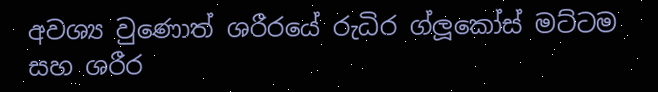අවශ්‍ය වුණොත් ශරීරයේ රුධිර ග්ලූකෝස් මට්ටම සහ ශරීර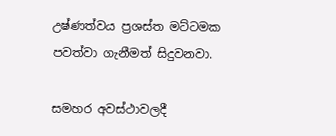උෂ්ණත්වය ප්‍රශස්ත මට්ටමක පවත්වා ගැනීමත් සිදුවනවා.

සමහර අවස්ථාවලදී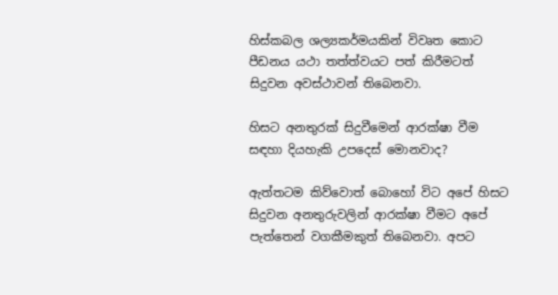හිස්කබල ශල්‍යකර්මයකින් විවෘත කොට පීඩනය යථා තත්ත්වයට පත් කිරීමටත් සිදුවන අවස්ථාවන් තිබෙනවා.

හිසට අනතුරක් සිදුවීමෙන් ආරක්ෂා වීම සඳහා දියහැකි උපදෙස් මොනවාද?

ඇත්තටම කිව්වොත් බොහෝ විට අපේ හිසට සිදුවන අනතුරුවලින් ආරක්ෂා වීමට අපේ පැත්තෙන් වගකීමකුත් තිබෙනවා. අපට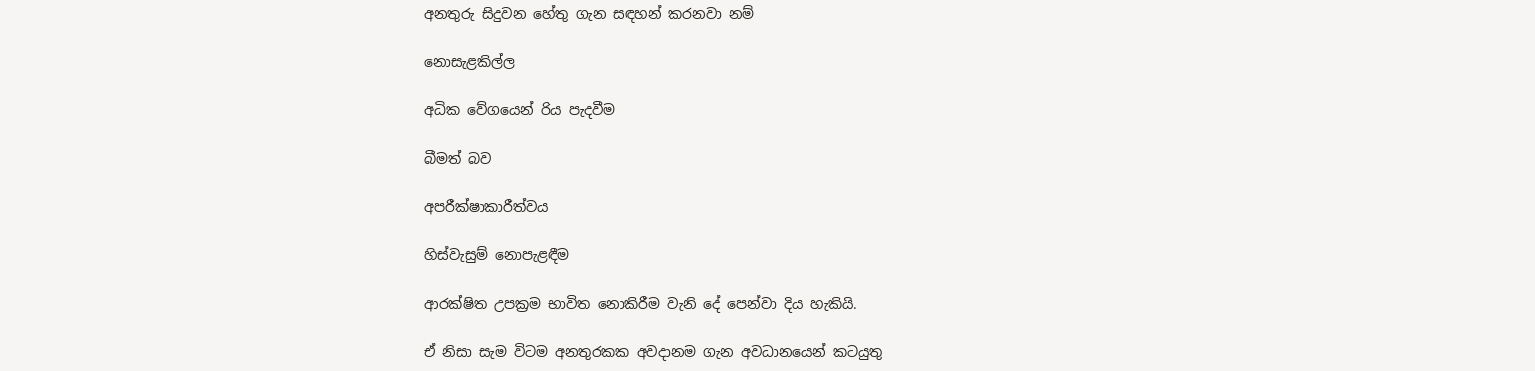අනතුරු සිදුවන හේතු ගැන සඳහන් කරනවා නම්

නොසැළකිල්ල

අධික වේගයෙන් රිය පැදවීම

බීමත් බව

අපරීක්ෂාකාරීත්වය

හිස්වැසුම් නොපැළඳීම

ආරක්ෂිත උපක්‍රම භාවිත නොකිරීම වැනි දේ පෙන්වා දිය හැකියි.

ඒ නිසා සැම විටම අනතුරකක අවදානම ගැන අවධානයෙන් කටයුතු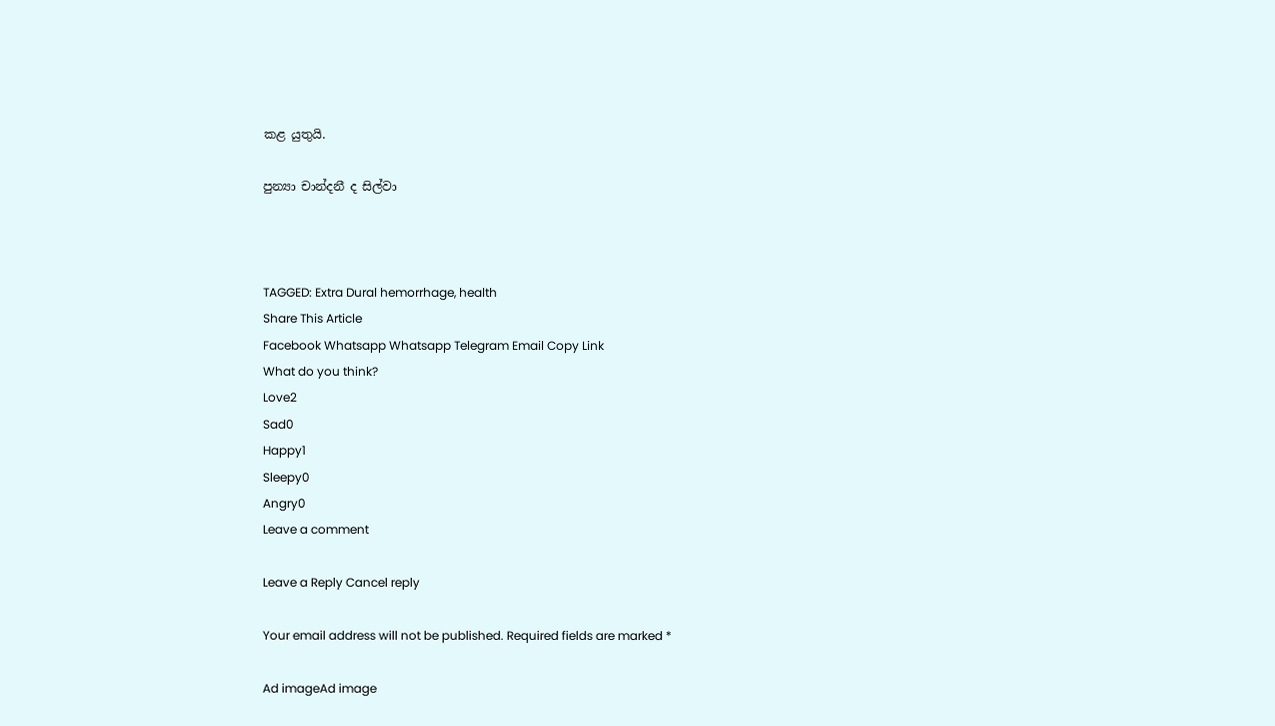කළ යුතුයි.

පුන්‍යා චාන්දනී ද සිල්වා



TAGGED: Extra Dural hemorrhage, health
Share This Article
Facebook Whatsapp Whatsapp Telegram Email Copy Link
What do you think?
Love2
Sad0
Happy1
Sleepy0
Angry0
Leave a comment

Leave a Reply Cancel reply

Your email address will not be published. Required fields are marked *

Ad imageAd image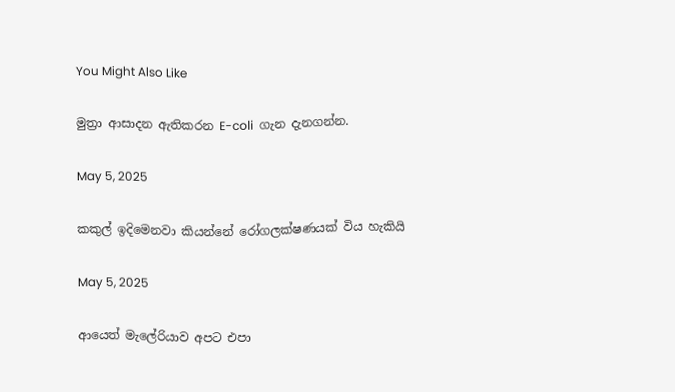You Might Also Like

මුත්‍රා ආසාදන ඇතිකරන E-coli  ගැන දැනගන්න.

May 5, 2025

කකුල් ඉදිමෙනවා කියන්නේ රෝගලක්ෂණයක් විය හැකියි

May 5, 2025

ආයෙත් මැලේරියාව අපට එපා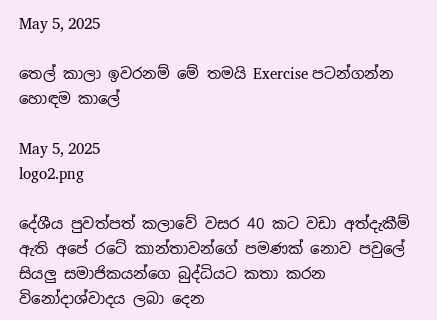May 5, 2025

තෙල් කාලා ඉවරනම් මේ තමයි Exercise පටන්ගන්න හොඳම කාලේ

May 5, 2025
logo2.png

දේශීය පුවත්පත් කලාවේ වසර 40 කට වඩා අත්දැකීම් ඇති අපේ රටේ කාන්තාවන්ගේ පමණක් නොව පවුලේ සියලු සමාජිකයන්ගෙ බුද්ධියට කතා කරන විනෝදාශ්වාදය ලබා දෙන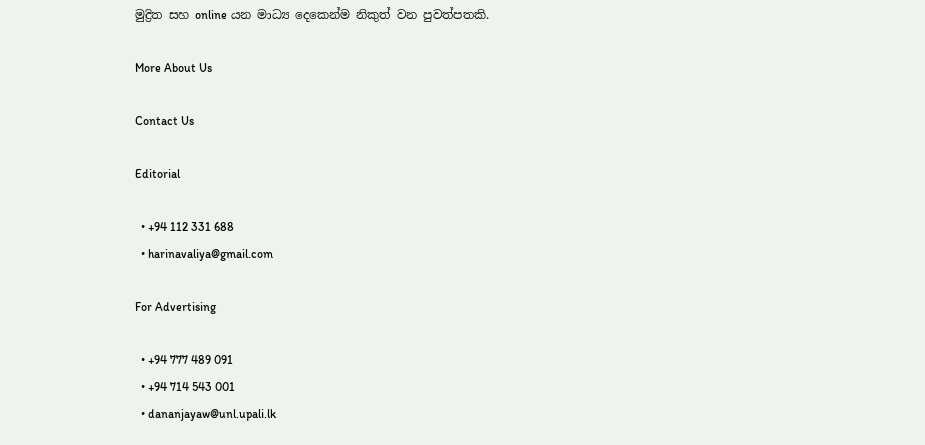මුද්‍රිත සහ online යන මාධ්‍ය දෙකෙන්ම නිකුත් වන පුවත්පතකි.

More About Us

Contact Us

Editorial

  • +94 112 331 688
  • harinavaliya@gmail.com

For Advertising

  • +94 777 489 091
  • +94 714 543 001
  • dananjayaw@unl.upali.lk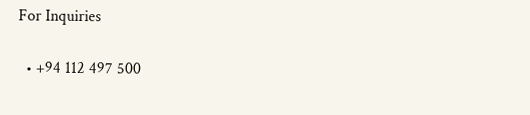For Inquiries

  • +94 112 497 500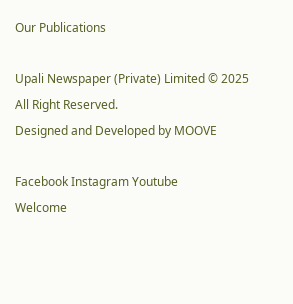Our Publications

Upali Newspaper (Private) Limited © 2025 All Right Reserved.
Designed and Developed by MOOVE

Facebook Instagram Youtube
Welcome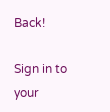Back!

Sign in to your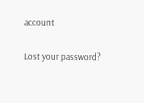account

Lost your password?